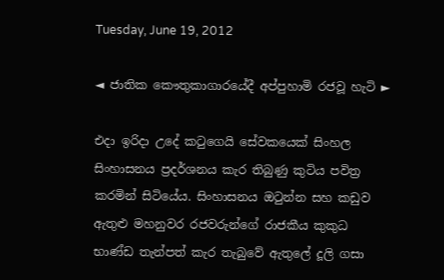Tuesday, June 19, 2012

◄ ජාතික කෞතුකාගාරයේදී අප්පුහාමි රජවූ හැටි ►

එදා ඉරිදා උදේ කටුගෙයි සේවකයෙක් සිංහල සිංහාසනය ප්‍රදර්ශනය කැර තිබුණු කුටිය පවිත්‍ර කරමින් සිටියේය. සිංහාසනය ඔටුන්න සහ කඩුව ඇතුළු මහනුවර රජවරුන්ගේ රාජකීය කුකුධ භාණ්ඩ තැන්පත් කැර තැබුවේ ඇතුලේ දූලි ගසා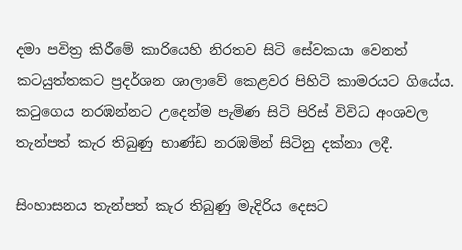දමා පවිත්‍ර කිරීමේ කාරියෙහි නිරතව සිටි සේවකයා වෙනත් කටයුත්තකට ප්‍රදර්ශන ශාලාවේ කෙළවර පිහිටි කාමරයට ගියේය. කටුගෙය නරඹන්නට උදෙන්ම පැමිණ සිටි පිරිස් විවිධ අංශවල තැන්පත් කැර තිබුණු භාණ්ඩ නරඹමින් සිටිනු දක්නා ලදී.

සිංහාසනය තැන්පත් කැර තිබුණු මැදිරිය දෙසට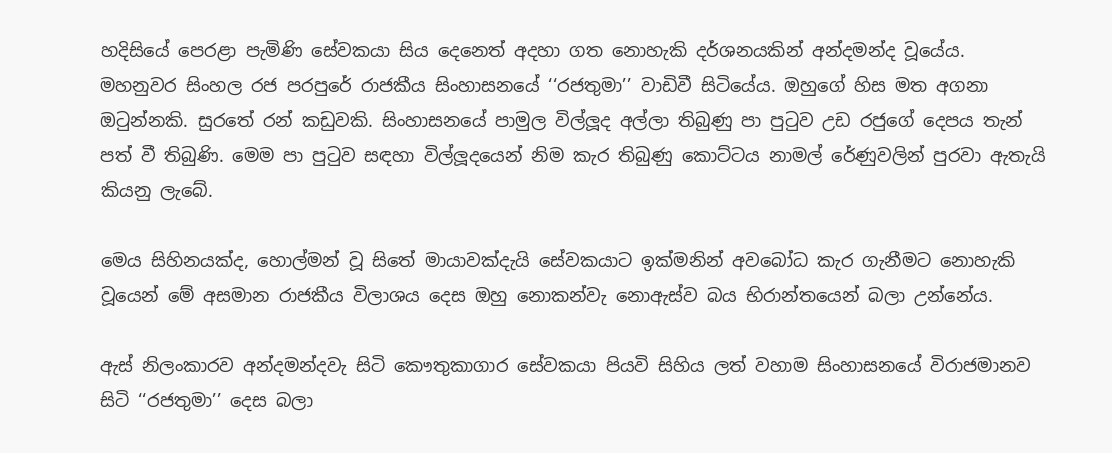හදිසියේ පෙරළා පැමිණි සේවකයා සිය දෙනෙත් අදහා ගත නොහැකි දර්ශනයකින් අන්දමන්ද වූයේය.
මහනුවර සිංහල රජ පරපුරේ රාජකීය සිංහාසනයේ ‘‘රජතුමා’’ වාඩිවී සිටියේය. ඔහුගේ හිස මත අගනා ඔටුන්නකි. සුරතේ රන් කඩුවකි. සිංහාසනයේ පාමුල විල්ලූද අල්ලා තිබුණු පා පුටුව උඩ රජුගේ දෙපය තැන් පත් වී තිබුණි. මෙම පා පුටුව සඳහා විල්ලූදයෙන් නිම කැර තිබුණු කොට්ටය නාමල් රේණුවලින් පුරවා ඇතැයි කියනු ලැබේ.

මෙය සිහිනයක්ද, හොල්මන් වූ සිතේ මායාවක්දැයි සේවකයාට ඉක්මනින් අවබෝධ කැර ගැනීමට නොහැකි වූයෙන් මේ අසමාන රාජකීය විලාශය දෙස ඔහු නොකන්වැ නොඇස්ව බය භිරාන්තයෙන් බලා උන්නේය.

ඇස් නිලංකාරව අන්දමන්දවැ සිටි කෞතුකාගාර සේවකයා පියවි සිහිය ලත් වහාම සිංහාසනයේ විරාජමානව සිටි ‘‘රජතුමා’’ දෙස බලා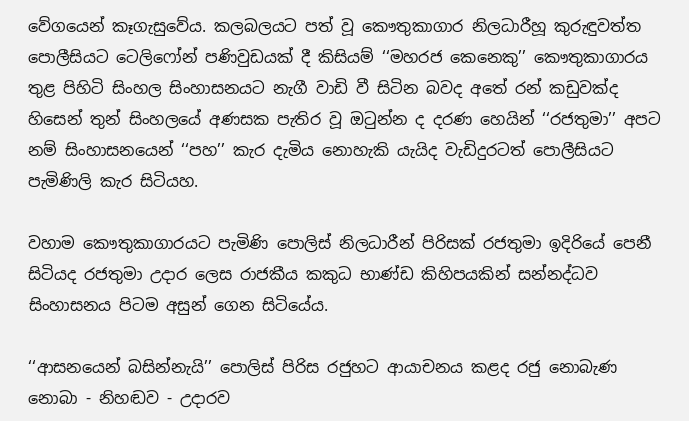වේගයෙන් කෑගැසුවේය. කලබලයට පත් වූ කෞතුකාගාර නිලධාරීහූ කුරුඳුවත්ත පොලීසියට ටෙලිෆෝන් පණිවුඩයක් දී කිසියම් ‘‘මහරජ කෙනෙකු’’ කෞතුකාගාරය තුළ පිහිටි සිංහල සිංහාසනයට නැගී වාඩි වී සිටින බවද අතේ රන් කඩුවක්ද හිසෙන් තුන් සිංහලයේ අණසක පැතිර වූ ඔටුන්න ද දරණ හෙයින් ‘‘රජතුමා’’ අපට නම් සිංහාසනයෙන් ‘‘පහ’’ කැර දැමිය නොහැකි යැයිද වැඩිදුරටත් පොලීසියට පැමිණිලි කැර සිටියහ.

වහාම කෞතුකාගාරයට පැමිණි පොලිස් නිලධාරීන් පිරිසක් රජතුමා ඉදිරියේ පෙනී සිටියද රජතුමා උදාර ලෙස රාජකීය කකුධ භාණ්ඩ කිහිපයකින් සන්නද්ධව සිංහාසනය පිටම අසුන් ගෙන සිටියේය.

‘‘ආසනයෙන් බසින්නැයි’’ පොලිස් පිරිස රජුහට ආයාචනය කළද රජු නොබැණ නොබා - නිහඬව - උදාරව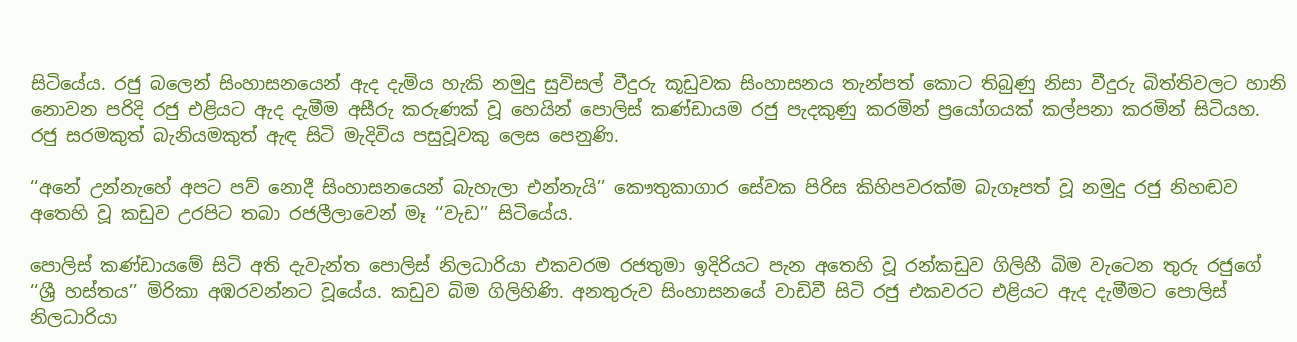සිටියේය. රජු බලෙන් සිංහාසනයෙන් ඇද දැමිය හැකි නමුදු සුවිසල් වීදුරු කූඩුවක සිංහාසනය තැන්පත් කොට තිබුණු නිසා වීදුරු බිත්තිවලට හානි නොවන පරිදි රජු එළියට ඇද දැමීම අසීරු කරුණක් වූ හෙයින් පොලිස් කණ්ඩායම රජු පැදකුණු කරමින් ප්‍රයෝගයක් කල්පනා කරමින් සිටියහ. රජු සරමකුත් බැනියමකුත් ඇඳ සිටි මැදිවිය පසුවූවකු ලෙස පෙනුණි.

‘‘අනේ උන්නැහේ අපට පව් නොදී සිංහාසනයෙන් බැහැලා එන්නැයි’’ කෞතුකාගාර සේවක පිරිස කිහිපවරක්ම බැගෑපත් වූ නමුදු රජු නිහඬව අතෙහි වූ කඩුව උරපිට තබා රජලීලාවෙන් මෑ ‘‘වැඩ’’ සිටියේය.

පොලිස් කණ්ඩායමේ සිටි අති දැවැන්ත පොලිස් නිලධාරියා එකවරම රජතුමා ඉදිරියට පැන අතෙහි වූ රන්කඩුව ගිලිහී බිම වැටෙන තුරු රජුගේ ‘‘ශ්‍රී හස්තය’’ මිරිකා අඹරවන්නට වූයේය. කඩුව බිම ගිලිහිණි. අනතුරුව සිංහාසනයේ වාඩිවී සිටි රජු එකවරට එළියට ඇද දැමීමට පොලිස් නිලධාරියා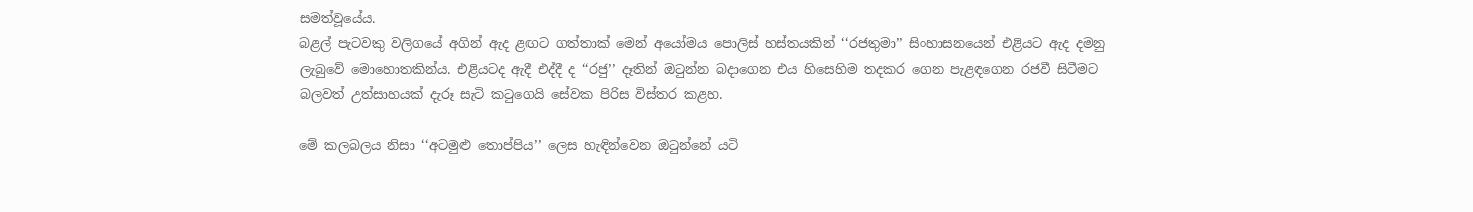සමත්වූයේය.
බළල් පැටවකු වලිගයේ අගින් ඇද ළඟට ගත්තාක් මෙන් අයෝමය පොලිස් හස්තයකින් ‘‘රජතුමා’’ සිංහාසනයෙන් එළියට ඇද දමනු ලැබුවේ මොහොතකින්ය. එළියටද ඇදී එද්දී ද ‘‘රජු’’ දෑතින් ඔටුන්න බදාගෙන එය හිසෙහිම තදකර ගෙන පැළඳගෙන රජවී සිටීමට බලවත් උත්සාහයක් දැරූ සැටි කටුගෙයි සේවක පිරිස විස්තර කළහ.

මේ කලබලය නිසා ‘‘අටමුළු තොප්පිය’’ ලෙස හැඳින්වෙන ඔටුන්නේ යටි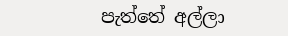පැත්තේ අල්ලා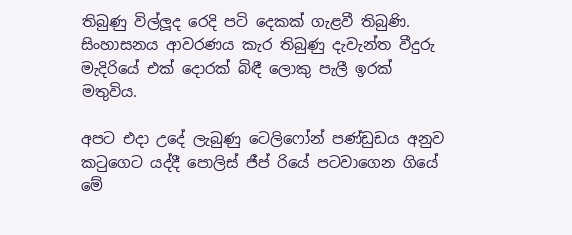තිබුණු විල්ලූද රෙදි පටි දෙකක් ගැළවී තිබුණි. සිංහාසනය ආවරණය කැර තිබුණු දැවැන්ත වීදුරු මැදිරියේ එක් දොරක් බිඳී ලොකු පැලී ඉරක් මතුවිය.

අපට එදා උදේ ලැබුණු ටෙලිෆෝන් පණ්ඩුඩය අනුව කටුගෙට යද්දී පොලිස් ජීප් රියේ පටවාගෙන ගියේ මේ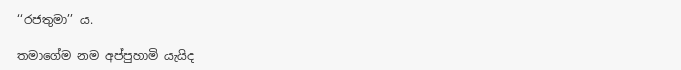‘‘රජතුමා’’ ය.

තමාගේම නම අප්පුහාමි යැයිද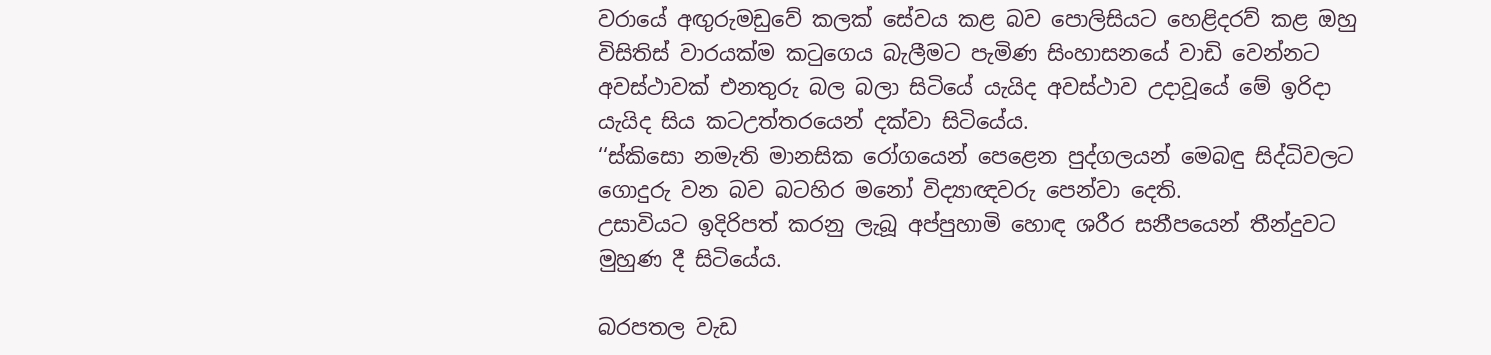වරායේ අඟුරුමඩුවේ කලක් සේවය කළ බව පොලිසියට හෙළිදරව් කළ ඔහු විසිතිස් වාරයක්ම කටුගෙය බැලීමට පැමිණ සිංහාසනයේ වාඩි වෙන්නට අවස්ථාවක් එනතුරු බල බලා සිටියේ යැයිද අවස්ථාව උදාවූයේ මේ ඉරිදා යැයිද සිය කටඋත්තරයෙන් දක්වා සිටියේය.
‘‘ස්කිසො නමැති මානසික රෝගයෙන් පෙළෙන පුද්ගලයන් මෙබඳු සිද්ධිවලට ගොදුරු වන බව බටහිර මනෝ විද්‍යාඥවරු පෙන්වා දෙති.
උසාවියට ඉදිරිපත් කරනු ලැබූ අප්පුහාමි හොඳ ශරීර සනීපයෙන් තීන්දුවට මුහුණ දී සිටියේය.

බරපතල වැඩ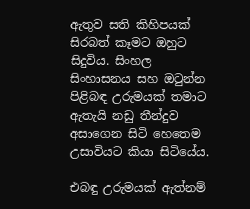ඇතුව සති කිහිපයක් සිරබත් කෑමට ඔහුට සිදුවිය. සිංහල සිංහාසනය සහ ඔටුන්න පිළිබඳ උරුමයක් තමාට ඇතැයි නඩු තීන්දුව අසාගෙන සිටි හෙතෙම උසාවියට කියා සිටියේය.

එබඳු උරුමයක් ඇත්නම්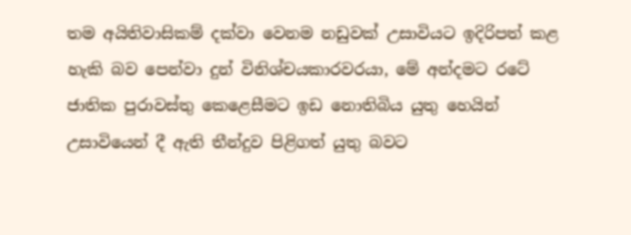තම අයිතිවාසිකම් දක්වා වෙනම නඩුවක් උසාවියට ඉදිරිපත් කළ හැකි බව පෙන්වා දුන් විනිශ්චයකාරවරයා, මේ අන්දමට රටේ ජාතික පුරාවස්තු කෙළෙසීමට ඉඩ නොතිබිය යුතු හෙයින් උසාවියෙන් දී ඇති තීන්දුව පිළිගත් යුතු බවට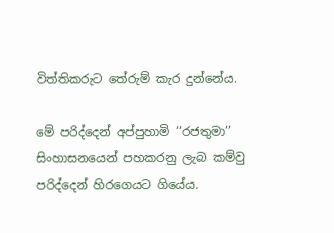විත්තිකරුට තේරුම් කැර දුන්නේය.

මේ පරිද්දෙන් අප්පුහාමි ‘‘රජතුමා’’ සිංහාසනයෙන් පහකරනු ලැබ කම්වු පරිද්දෙන් හිරගෙයට ගියේය.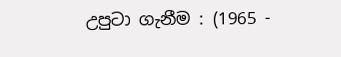උපුටා ගැනීම : (1965 -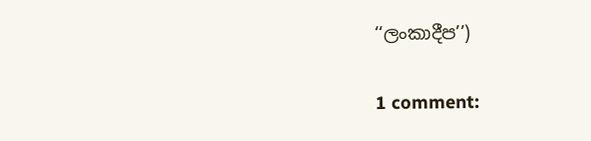‘‘ලංකාදීප’’)

1 comment: